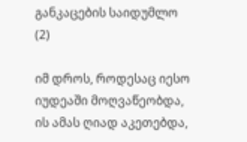განკაცების საიდუმლო (2)

იმ დროს, როდესაც იესო იუდეაში მოღვაწეობდა, ის ამას ღიად აკეთებდა,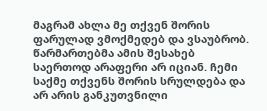მაგრამ ახლა მე თქვენ შორის ფარულად ვმოქმედებ და ვსაუბრობ. წარმართებმა ამის შესახებ საერთოდ არაფერი არ იციან. ჩემი საქმე თქვენს შორის სრულდება და არ არის განკუთვნილი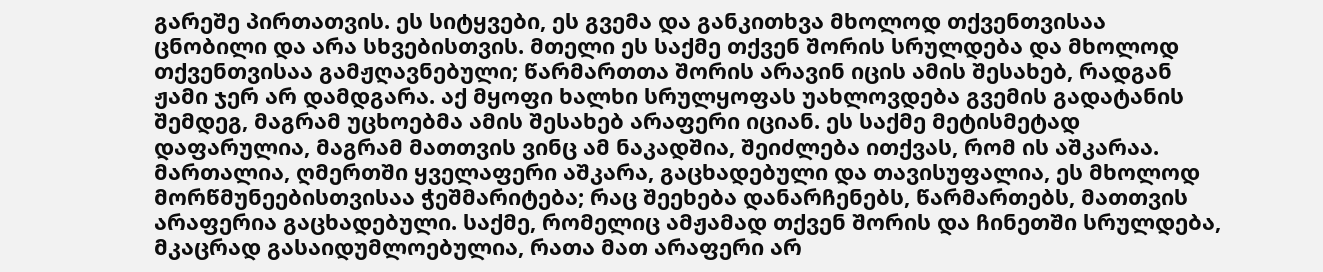გარეშე პირთათვის. ეს სიტყვები, ეს გვემა და განკითხვა მხოლოდ თქვენთვისაა ცნობილი და არა სხვებისთვის. მთელი ეს საქმე თქვენ შორის სრულდება და მხოლოდ თქვენთვისაა გამჟღავნებული; წარმართთა შორის არავინ იცის ამის შესახებ, რადგან ჟამი ჯერ არ დამდგარა. აქ მყოფი ხალხი სრულყოფას უახლოვდება გვემის გადატანის შემდეგ, მაგრამ უცხოებმა ამის შესახებ არაფერი იციან. ეს საქმე მეტისმეტად დაფარულია, მაგრამ მათთვის ვინც ამ ნაკადშია, შეიძლება ითქვას, რომ ის აშკარაა. მართალია, ღმერთში ყველაფერი აშკარა, გაცხადებული და თავისუფალია, ეს მხოლოდ მორწმუნეებისთვისაა ჭეშმარიტება; რაც შეეხება დანარჩენებს, წარმართებს, მათთვის არაფერია გაცხადებული. საქმე, რომელიც ამჟამად თქვენ შორის და ჩინეთში სრულდება, მკაცრად გასაიდუმლოებულია, რათა მათ არაფერი არ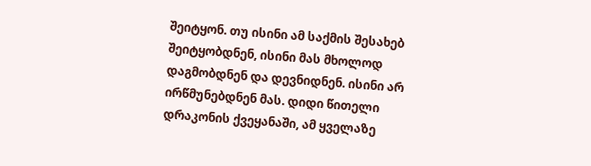შეიტყონ. თუ ისინი ამ საქმის შესახებ შეიტყობდნენ, ისინი მას მხოლოდ დაგმობდნენ და დევნიდნენ. ისინი არ ირწმუნებდნენ მას. დიდი წითელი დრაკონის ქვეყანაში, ამ ყველაზე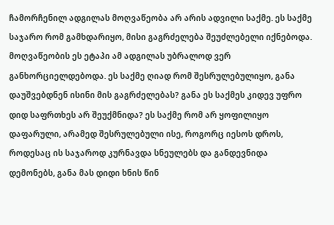ჩამორჩენილ ადგილას მოღვაწეობა არ არის ადვილი საქმე. ეს საქმე საჯარო რომ გამხდარიყო, მისი გაგრძელება შეუძლებელი იქნებოდა. მოღვაწეობის ეს ეტაპი ამ ადგილას უბრალოდ ვერ განხორციელდებოდა. ეს საქმე ღიად რომ შესრულებულიყო, განა დაუშვებდნენ ისინი მის გაგრძელებას? განა ეს საქმეს კიდევ უფრო დიდ საფრთხეს არ შეუქმნიდა? ეს საქმე რომ არ ყოფილიყო დაფარული, არამედ შესრულებული ისე, როგორც იესოს დროს, როდესაც ის საჯაროდ კურნავდა სნეულებს და განდევნიდა დემონებს, განა მას დიდი ხნის წინ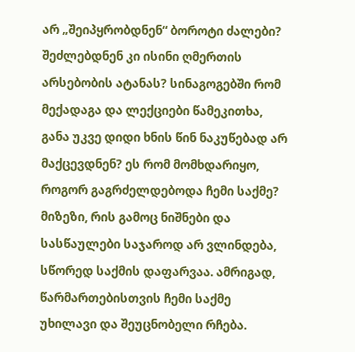არ „შეიპყრობდნენ“ ბოროტი ძალები? შეძლებდნენ კი ისინი ღმერთის არსებობის ატანას? სინაგოგებში რომ მექადაგა და ლექციები წამეკითხა, განა უკვე დიდი ხნის წინ ნაკუწებად არ მაქცევდნენ? ეს რომ მომხდარიყო, როგორ გაგრძელდებოდა ჩემი საქმე? მიზეზი, რის გამოც ნიშნები და სასწაულები საჯაროდ არ ვლინდება, სწორედ საქმის დაფარვაა. ამრიგად, წარმართებისთვის ჩემი საქმე უხილავი და შეუცნობელი რჩება.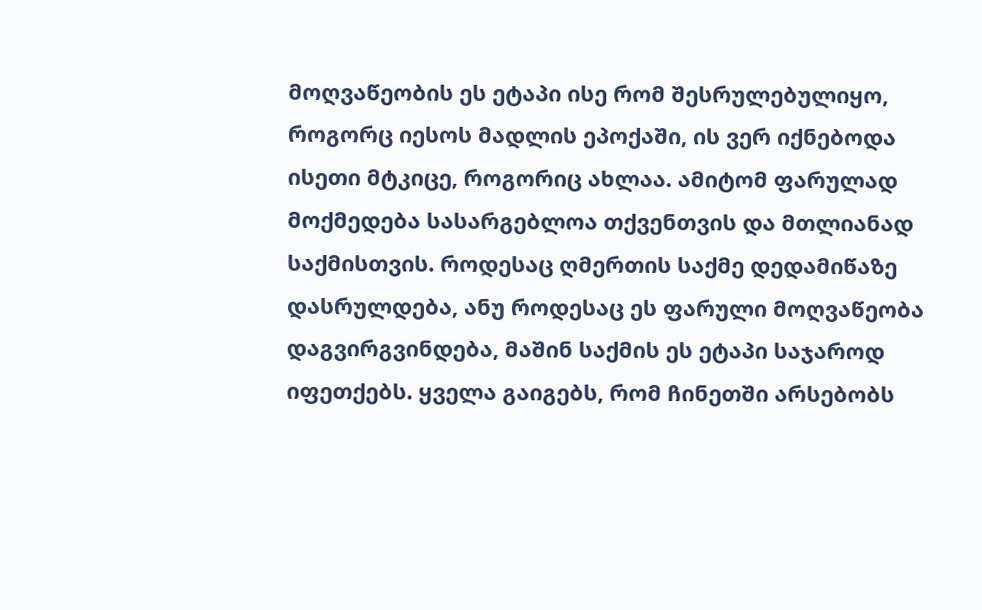მოღვაწეობის ეს ეტაპი ისე რომ შესრულებულიყო, როგორც იესოს მადლის ეპოქაში, ის ვერ იქნებოდა ისეთი მტკიცე, როგორიც ახლაა. ამიტომ ფარულად მოქმედება სასარგებლოა თქვენთვის და მთლიანად საქმისთვის. როდესაც ღმერთის საქმე დედამიწაზე დასრულდება, ანუ როდესაც ეს ფარული მოღვაწეობა დაგვირგვინდება, მაშინ საქმის ეს ეტაპი საჯაროდ იფეთქებს. ყველა გაიგებს, რომ ჩინეთში არსებობს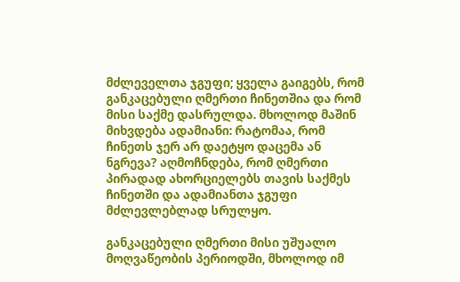მძლეველთა ჯგუფი; ყველა გაიგებს, რომ განკაცებული ღმერთი ჩინეთშია და რომ მისი საქმე დასრულდა. მხოლოდ მაშინ მიხვდება ადამიანი: რატომაა, რომ ჩინეთს ჯერ არ დაეტყო დაცემა ან ნგრევა? აღმოჩნდება, რომ ღმერთი პირადად ახორციელებს თავის საქმეს ჩინეთში და ადამიანთა ჯგუფი მძლევლებლად სრულყო.

განკაცებული ღმერთი მისი უშუალო მოღვაწეობის პერიოდში, მხოლოდ იმ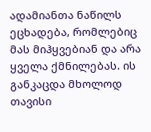ადამიანთა ნაწილს ეცხადება, რომლებიც მას მიჰყვებიან და არა ყველა ქმნილებას. ის განკაცდა მხოლოდ თავისი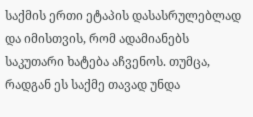საქმის ერთი ეტაპის დასასრულებლად და იმისთვის, რომ ადამიანებს საკუთარი ხატება აჩვენოს. თუმცა, რადგან ეს საქმე თავად უნდა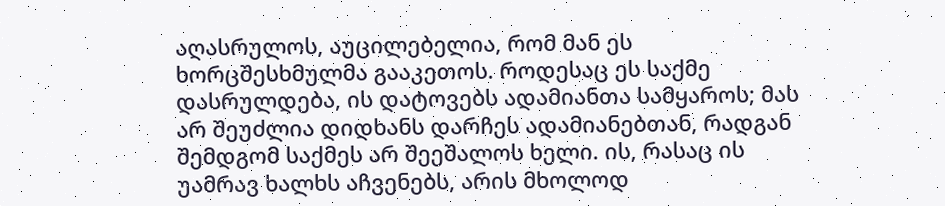აღასრულოს, აუცილებელია, რომ მან ეს ხორცშესხმულმა გააკეთოს. როდესაც ეს საქმე დასრულდება, ის დატოვებს ადამიანთა სამყაროს; მას არ შეუძლია დიდხანს დარჩეს ადამიანებთან, რადგან შემდგომ საქმეს არ შეეშალოს ხელი. ის, რასაც ის უამრავ ხალხს აჩვენებს, არის მხოლოდ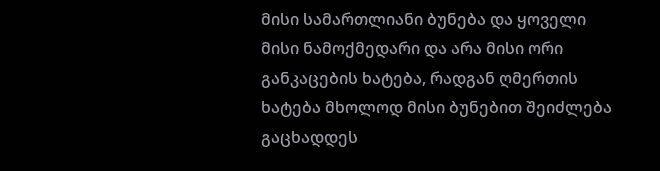მისი სამართლიანი ბუნება და ყოველი მისი ნამოქმედარი და არა მისი ორი განკაცების ხატება, რადგან ღმერთის ხატება მხოლოდ მისი ბუნებით შეიძლება გაცხადდეს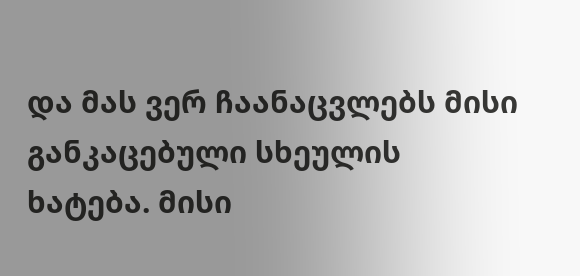და მას ვერ ჩაანაცვლებს მისი განკაცებული სხეულის ხატება. მისი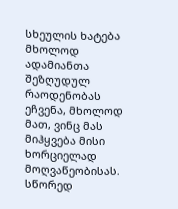სხეულის ხატება მხოლოდ ადამიანთა შეზღუდულ რაოდენობას ეჩვენა, მხოლოდ მათ, ვინც მას მიჰყვება მისი ხორციელად მოღვაწეობისას. სწორედ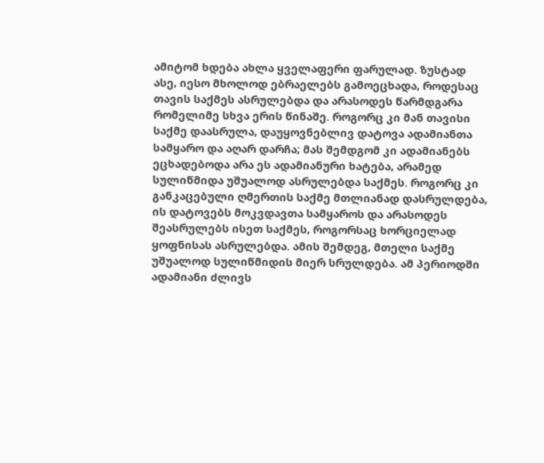ამიტომ ხდება ახლა ყველაფერი ფარულად. ზუსტად ასე, იესო მხოლოდ ებრაელებს გამოეცხადა, როდესაც თავის საქმეს ასრულებდა და არასოდეს წარმდგარა რომელიმე სხვა ერის წინაშე. როგორც კი მან თავისი საქმე დაასრულა, დაუყოვნებლივ დატოვა ადამიანთა სამყარო და აღარ დარჩა; მას შემდგომ კი ადამიანებს ეცხადებოდა არა ეს ადამიანური ხატება, არამედ სულიწმიდა უშუალოდ ასრულებდა საქმეს. როგორც კი განკაცებული ღმერთის საქმე მთლიანად დასრულდება, ის დატოვებს მოკვდავთა სამყაროს და არასოდეს შეასრულებს ისეთ საქმეს, როგორსაც ხორციელად ყოფნისას ასრულებდა. ამის შემდეგ, მთელი საქმე უშუალოდ სულიწმიდის მიერ სრულდება. ამ პერიოდში ადამიანი ძლივს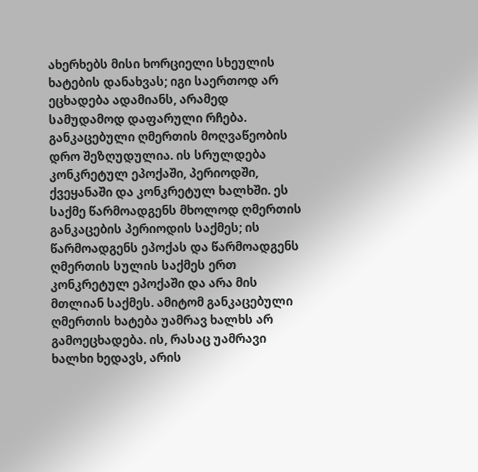ახერხებს მისი ხორციელი სხეულის ხატების დანახვას; იგი საერთოდ არ ეცხადება ადამიანს, არამედ სამუდამოდ დაფარული რჩება. განკაცებული ღმერთის მოღვაწეობის დრო შეზღუდულია. ის სრულდება კონკრეტულ ეპოქაში, პერიოდში, ქვეყანაში და კონკრეტულ ხალხში. ეს საქმე წარმოადგენს მხოლოდ ღმერთის განკაცების პერიოდის საქმეს; ის წარმოადგენს ეპოქას და წარმოადგენს ღმერთის სულის საქმეს ერთ კონკრეტულ ეპოქაში და არა მის მთლიან საქმეს. ამიტომ განკაცებული ღმერთის ხატება უამრავ ხალხს არ გამოეცხადება. ის, რასაც უამრავი ხალხი ხედავს, არის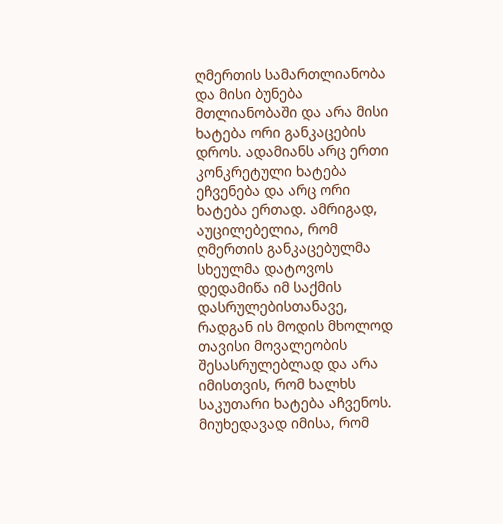ღმერთის სამართლიანობა და მისი ბუნება მთლიანობაში და არა მისი ხატება ორი განკაცების დროს. ადამიანს არც ერთი კონკრეტული ხატება ეჩვენება და არც ორი ხატება ერთად. ამრიგად, აუცილებელია, რომ ღმერთის განკაცებულმა სხეულმა დატოვოს დედამიწა იმ საქმის დასრულებისთანავე, რადგან ის მოდის მხოლოდ თავისი მოვალეობის შესასრულებლად და არა იმისთვის, რომ ხალხს საკუთარი ხატება აჩვენოს. მიუხედავად იმისა, რომ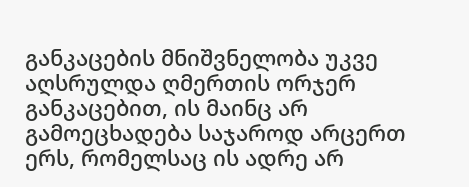განკაცების მნიშვნელობა უკვე აღსრულდა ღმერთის ორჯერ განკაცებით, ის მაინც არ გამოეცხადება საჯაროდ არცერთ ერს, რომელსაც ის ადრე არ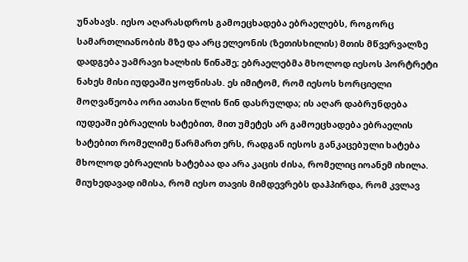უნახავს. იესო აღარასდროს გამოეცხადება ებრაელებს, როგორც სამართლიანობის მზე და არც ელეონის (ზეთისხილის) მთის მწვერვალზე დადგება უამრავი ხალხის წინაშე; ებრაელებმა მხოლოდ იესოს პორტრეტი ნახეს მისი იუდეაში ყოფნისას. ეს იმიტომ, რომ იესოს ხორციელი მოღვაწეობა ორი ათასი წლის წინ დასრულდა; ის აღარ დაბრუნდება იუდეაში ებრაელის ხატებით, მით უმეტეს არ გამოეცხადება ებრაელის ხატებით რომელიმე წარმართ ერს, რადგან იესოს განკაცებული ხატება მხოლოდ ებრაელის ხატებაა და არა კაცის ძისა, რომელიც იოანემ იხილა. მიუხედავად იმისა, რომ იესო თავის მიმდევრებს დაჰპირდა, რომ კვლავ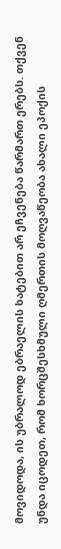მოვიდოდა, ის უბრალოდ ებრაელის ხატებით არ ეჩვენება წარმართ ერებს. თქვენ უნდა იცოდეთ, რომ ხორცშესხმული ღმერთის მოღვაწეობა ახალი ეპოქის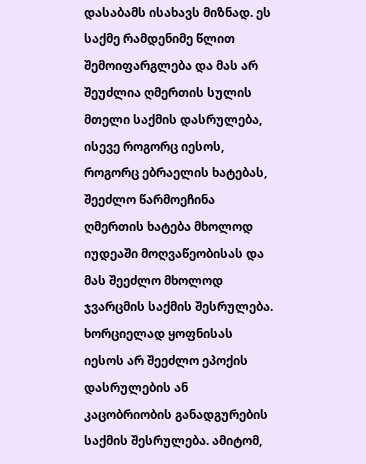დასაბამს ისახავს მიზნად. ეს საქმე რამდენიმე წლით შემოიფარგლება და მას არ შეუძლია ღმერთის სულის მთელი საქმის დასრულება, ისევე როგორც იესოს, როგორც ებრაელის ხატებას, შეეძლო წარმოეჩინა ღმერთის ხატება მხოლოდ იუდეაში მოღვაწეობისას და მას შეეძლო მხოლოდ ჯვარცმის საქმის შესრულება. ხორციელად ყოფნისას იესოს არ შეეძლო ეპოქის დასრულების ან კაცობრიობის განადგურების საქმის შესრულება. ამიტომ,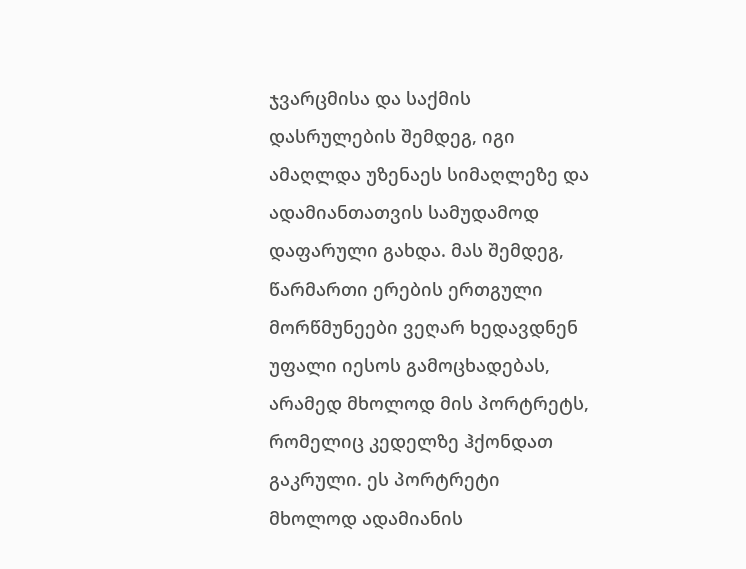ჯვარცმისა და საქმის დასრულების შემდეგ, იგი ამაღლდა უზენაეს სიმაღლეზე და ადამიანთათვის სამუდამოდ დაფარული გახდა. მას შემდეგ, წარმართი ერების ერთგული მორწმუნეები ვეღარ ხედავდნენ უფალი იესოს გამოცხადებას, არამედ მხოლოდ მის პორტრეტს, რომელიც კედელზე ჰქონდათ გაკრული. ეს პორტრეტი მხოლოდ ადამიანის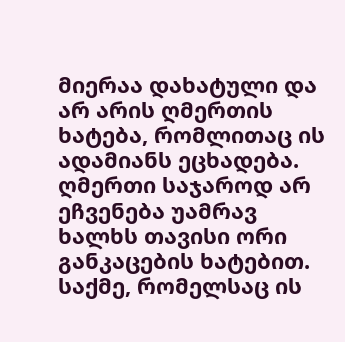მიერაა დახატული და არ არის ღმერთის ხატება, რომლითაც ის ადამიანს ეცხადება. ღმერთი საჯაროდ არ ეჩვენება უამრავ ხალხს თავისი ორი განკაცების ხატებით. საქმე, რომელსაც ის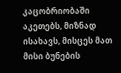კაცობრიობაში აკეთებს, მიზნად ისახავს, მისცეს მათ მისი ბუნების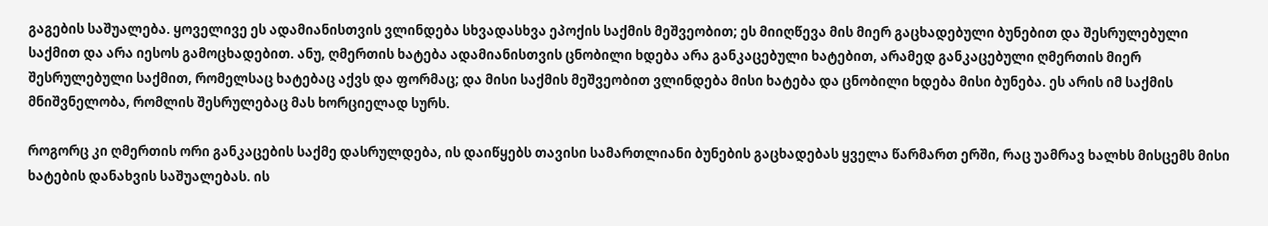გაგების საშუალება. ყოველივე ეს ადამიანისთვის ვლინდება სხვადასხვა ეპოქის საქმის მეშვეობით; ეს მიიღწევა მის მიერ გაცხადებული ბუნებით და შესრულებული საქმით და არა იესოს გამოცხადებით. ანუ, ღმერთის ხატება ადამიანისთვის ცნობილი ხდება არა განკაცებული ხატებით, არამედ განკაცებული ღმერთის მიერ შესრულებული საქმით, რომელსაც ხატებაც აქვს და ფორმაც; და მისი საქმის მეშვეობით ვლინდება მისი ხატება და ცნობილი ხდება მისი ბუნება. ეს არის იმ საქმის მნიშვნელობა, რომლის შესრულებაც მას ხორციელად სურს.

როგორც კი ღმერთის ორი განკაცების საქმე დასრულდება, ის დაიწყებს თავისი სამართლიანი ბუნების გაცხადებას ყველა წარმართ ერში, რაც უამრავ ხალხს მისცემს მისი ხატების დანახვის საშუალებას. ის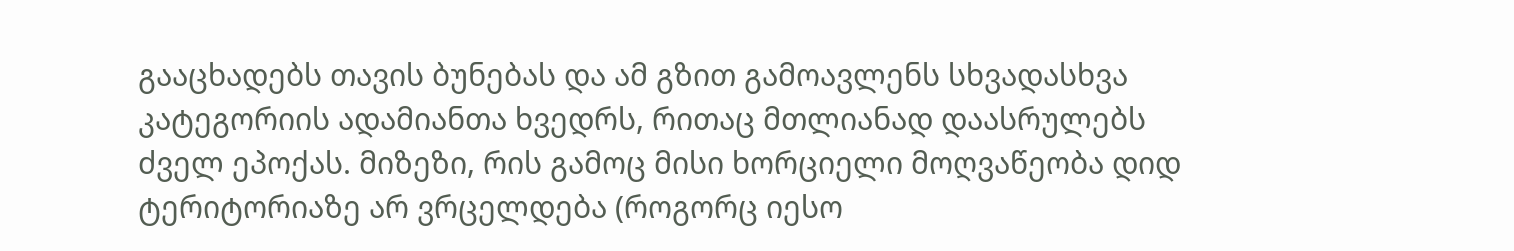გააცხადებს თავის ბუნებას და ამ გზით გამოავლენს სხვადასხვა კატეგორიის ადამიანთა ხვედრს, რითაც მთლიანად დაასრულებს ძველ ეპოქას. მიზეზი, რის გამოც მისი ხორციელი მოღვაწეობა დიდ ტერიტორიაზე არ ვრცელდება (როგორც იესო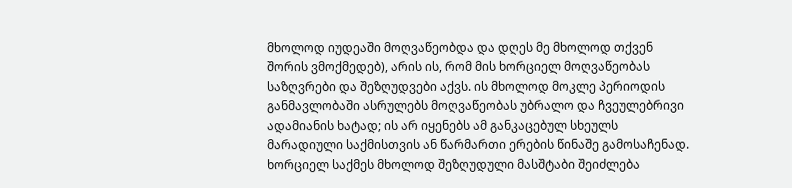მხოლოდ იუდეაში მოღვაწეობდა და დღეს მე მხოლოდ თქვენ შორის ვმოქმედებ), არის ის, რომ მის ხორციელ მოღვაწეობას საზღვრები და შეზღუდვები აქვს. ის მხოლოდ მოკლე პერიოდის განმავლობაში ასრულებს მოღვაწეობას უბრალო და ჩვეულებრივი ადამიანის ხატად; ის არ იყენებს ამ განკაცებულ სხეულს მარადიული საქმისთვის ან წარმართი ერების წინაშე გამოსაჩენად. ხორციელ საქმეს მხოლოდ შეზღუდული მასშტაბი შეიძლება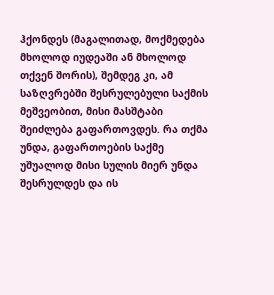ჰქონდეს (მაგალითად, მოქმედება მხოლოდ იუდეაში ან მხოლოდ თქვენ შორის), შემდეგ კი, ამ საზღვრებში შესრულებული საქმის მეშვეობით, მისი მასშტაბი შეიძლება გაფართოვდეს. რა თქმა უნდა, გაფართოების საქმე უშუალოდ მისი სულის მიერ უნდა შესრულდეს და ის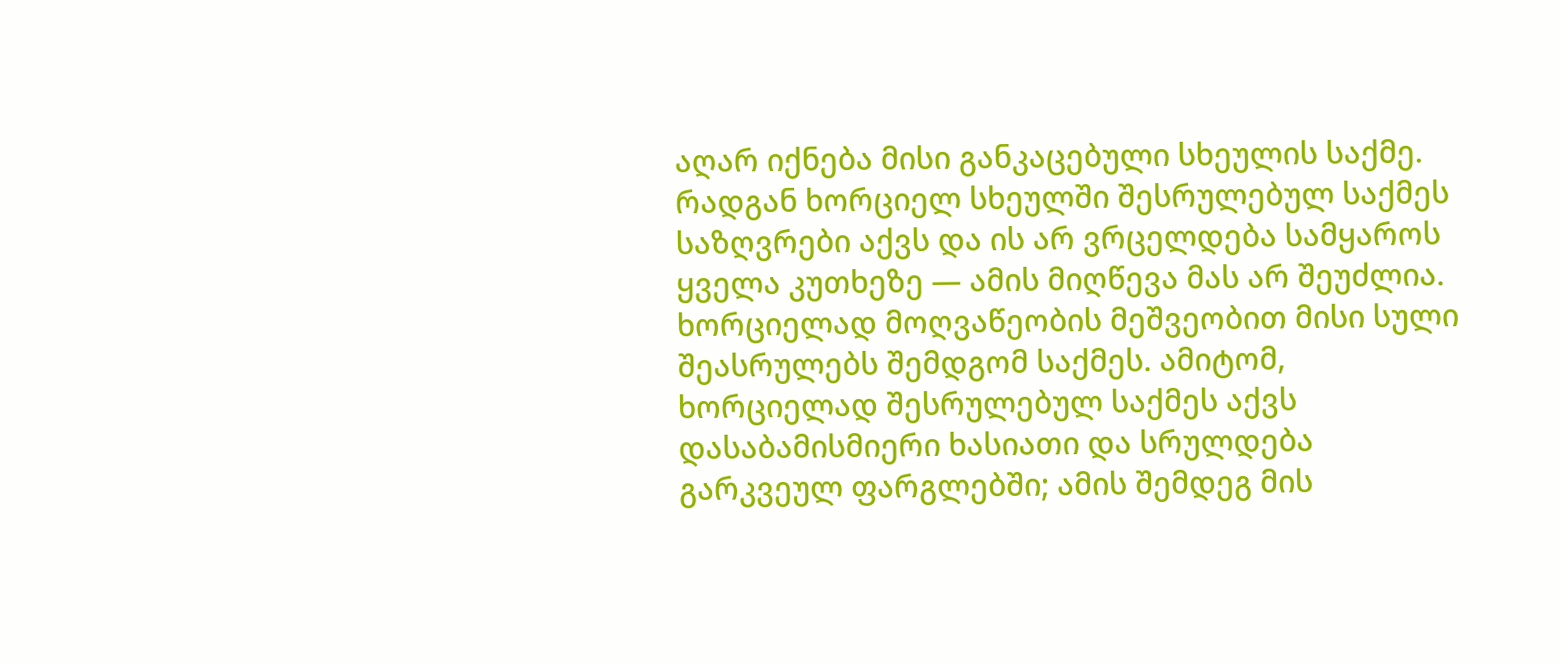აღარ იქნება მისი განკაცებული სხეულის საქმე. რადგან ხორციელ სხეულში შესრულებულ საქმეს საზღვრები აქვს და ის არ ვრცელდება სამყაროს ყველა კუთხეზე — ამის მიღწევა მას არ შეუძლია. ხორციელად მოღვაწეობის მეშვეობით მისი სული შეასრულებს შემდგომ საქმეს. ამიტომ, ხორციელად შესრულებულ საქმეს აქვს დასაბამისმიერი ხასიათი და სრულდება გარკვეულ ფარგლებში; ამის შემდეგ მის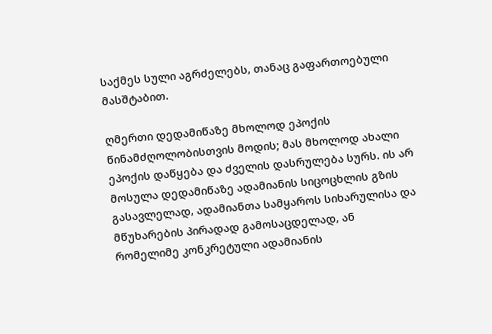საქმეს სული აგრძელებს, თანაც გაფართოებული მასშტაბით.

ღმერთი დედამიწაზე მხოლოდ ეპოქის წინამძღოლობისთვის მოდის; მას მხოლოდ ახალი ეპოქის დაწყება და ძველის დასრულება სურს. ის არ მოსულა დედამიწაზე ადამიანის სიცოცხლის გზის გასავლელად, ადამიანთა სამყაროს სიხარულისა და მწუხარების პირადად გამოსაცდელად, ან რომელიმე კონკრეტული ადამიანის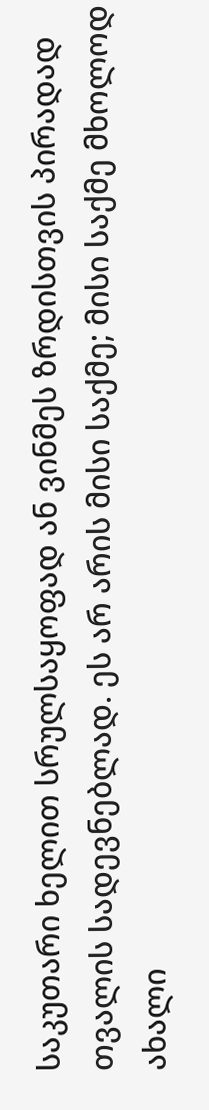საკუთარი ხელით სრულსაყოფად ან ვინმეს ზრდისთვის პირადად თვალის სადევნებლად. ეს არ არის მისი საქმე; მისი საქმე მხოლოდ ახალი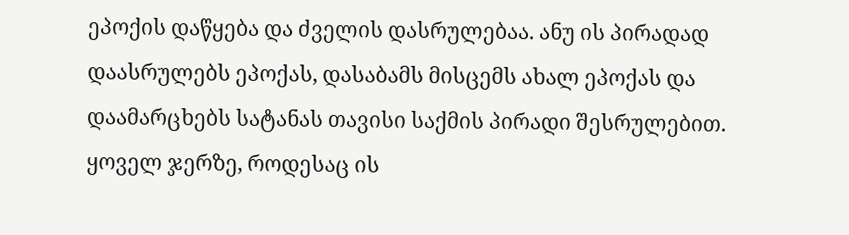ეპოქის დაწყება და ძველის დასრულებაა. ანუ ის პირადად დაასრულებს ეპოქას, დასაბამს მისცემს ახალ ეპოქას და დაამარცხებს სატანას თავისი საქმის პირადი შესრულებით. ყოველ ჯერზე, როდესაც ის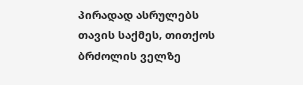პირადად ასრულებს თავის საქმეს, თითქოს ბრძოლის ველზე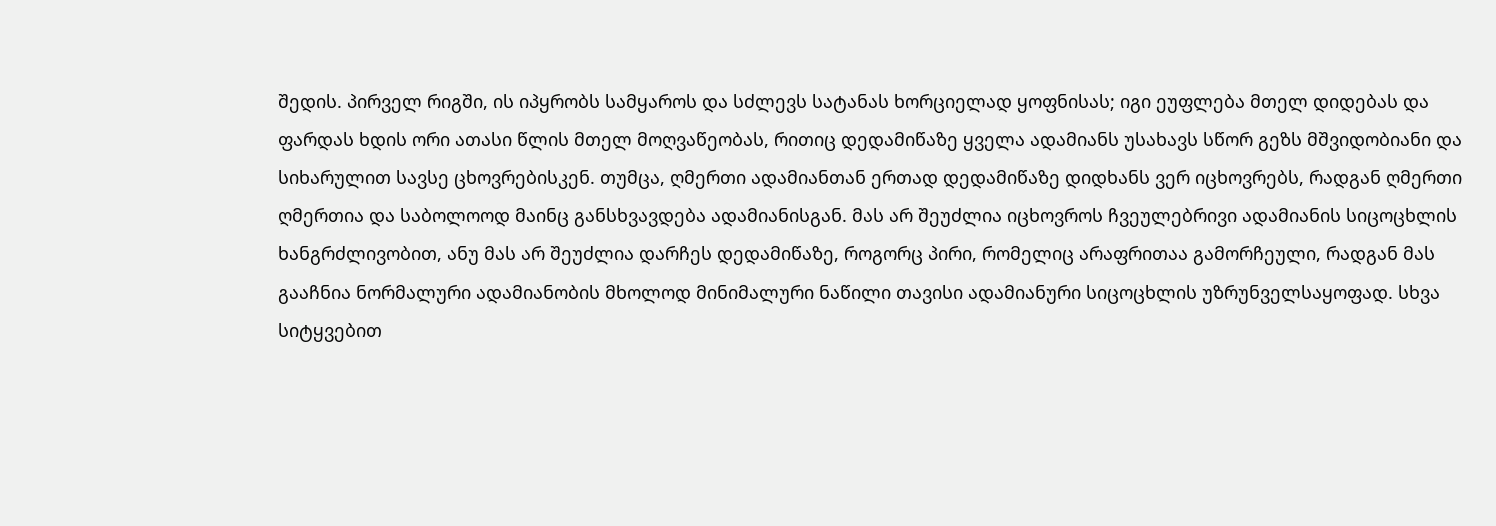შედის. პირველ რიგში, ის იპყრობს სამყაროს და სძლევს სატანას ხორციელად ყოფნისას; იგი ეუფლება მთელ დიდებას და ფარდას ხდის ორი ათასი წლის მთელ მოღვაწეობას, რითიც დედამიწაზე ყველა ადამიანს უსახავს სწორ გეზს მშვიდობიანი და სიხარულით სავსე ცხოვრებისკენ. თუმცა, ღმერთი ადამიანთან ერთად დედამიწაზე დიდხანს ვერ იცხოვრებს, რადგან ღმერთი ღმერთია და საბოლოოდ მაინც განსხვავდება ადამიანისგან. მას არ შეუძლია იცხოვროს ჩვეულებრივი ადამიანის სიცოცხლის ხანგრძლივობით, ანუ მას არ შეუძლია დარჩეს დედამიწაზე, როგორც პირი, რომელიც არაფრითაა გამორჩეული, რადგან მას გააჩნია ნორმალური ადამიანობის მხოლოდ მინიმალური ნაწილი თავისი ადამიანური სიცოცხლის უზრუნველსაყოფად. სხვა სიტყვებით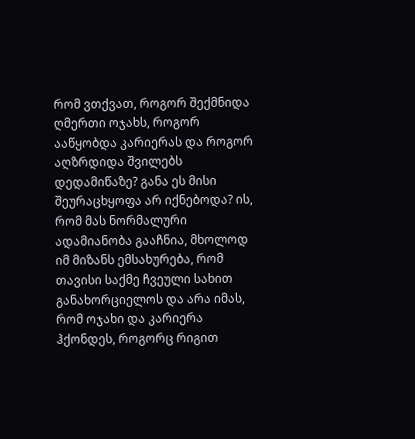რომ ვთქვათ, როგორ შექმნიდა ღმერთი ოჯახს, როგორ ააწყობდა კარიერას და როგორ აღზრდიდა შვილებს დედამიწაზე? განა ეს მისი შეურაცხყოფა არ იქნებოდა? ის, რომ მას ნორმალური ადამიანობა გააჩნია, მხოლოდ იმ მიზანს ემსახურება, რომ თავისი საქმე ჩვეული სახით განახორციელოს და არა იმას, რომ ოჯახი და კარიერა ჰქონდეს, როგორც რიგით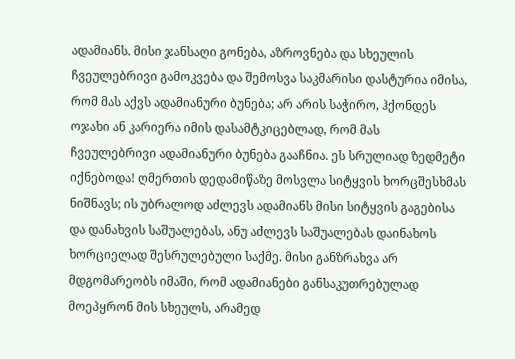ადამიანს. მისი ჯანსაღი გონება, აზროვნება და სხეულის ჩვეულებრივი გამოკვება და შემოსვა საკმარისი დასტურია იმისა, რომ მას აქვს ადამიანური ბუნება; არ არის საჭირო, ჰქონდეს ოჯახი ან კარიერა იმის დასამტკიცებლად, რომ მას ჩვეულებრივი ადამიანური ბუნება გააჩნია. ეს სრულიად ზედმეტი იქნებოდა! ღმერთის დედამიწაზე მოსვლა სიტყვის ხორცშესხმას ნიშნავს; ის უბრალოდ აძლევს ადამიანს მისი სიტყვის გაგებისა და დანახვის საშუალებას, ანუ აძლევს საშუალებას დაინახოს ხორციელად შესრულებული საქმე. მისი განზრახვა არ მდგომარეობს იმაში, რომ ადამიანები განსაკუთრებულად მოეპყრონ მის სხეულს, არამედ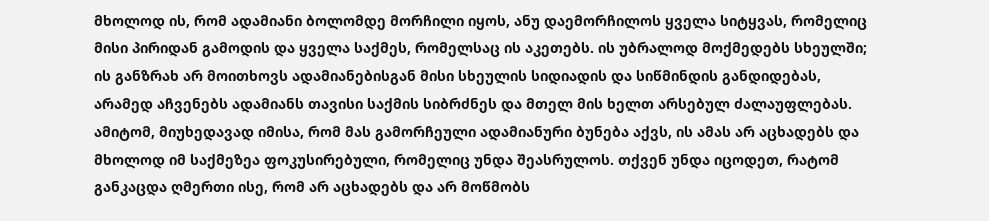მხოლოდ ის, რომ ადამიანი ბოლომდე მორჩილი იყოს, ანუ დაემორჩილოს ყველა სიტყვას, რომელიც მისი პირიდან გამოდის და ყველა საქმეს, რომელსაც ის აკეთებს. ის უბრალოდ მოქმედებს სხეულში; ის განზრახ არ მოითხოვს ადამიანებისგან მისი სხეულის სიდიადის და სიწმინდის განდიდებას, არამედ აჩვენებს ადამიანს თავისი საქმის სიბრძნეს და მთელ მის ხელთ არსებულ ძალაუფლებას. ამიტომ, მიუხედავად იმისა, რომ მას გამორჩეული ადამიანური ბუნება აქვს, ის ამას არ აცხადებს და მხოლოდ იმ საქმეზეა ფოკუსირებული, რომელიც უნდა შეასრულოს. თქვენ უნდა იცოდეთ, რატომ განკაცდა ღმერთი ისე, რომ არ აცხადებს და არ მოწმობს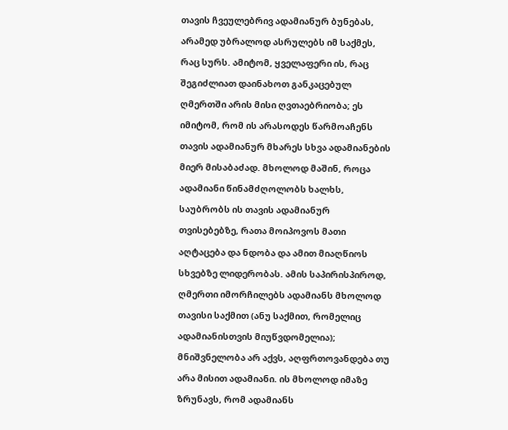თავის ჩვეულებრივ ადამიანურ ბუნებას, არამედ უბრალოდ ასრულებს იმ საქმეს, რაც სურს. ამიტომ, ყველაფერი ის, რაც შეგიძლიათ დაინახოთ განკაცებულ ღმერთში არის მისი ღვთაებრიობა; ეს იმიტომ, რომ ის არასოდეს წარმოაჩენს თავის ადამიანურ მხარეს სხვა ადამიანების მიერ მისაბაძად. მხოლოდ მაშინ, როცა ადამიანი წინამძღოლობს ხალხს, საუბრობს ის თავის ადამიანურ თვისებებზე, რათა მოიპოვოს მათი აღტაცება და ნდობა და ამით მიაღწიოს სხვებზე ლიდერობას. ამის საპირისპიროდ, ღმერთი იმორჩილებს ადამიანს მხოლოდ თავისი საქმით (ანუ საქმით, რომელიც ადამიანისთვის მიუწვდომელია); მნიშვნელობა არ აქვს, აღფრთოვანდება თუ არა მისით ადამიანი. ის მხოლოდ იმაზე ზრუნავს, რომ ადამიანს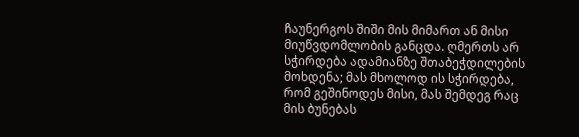ჩაუნერგოს შიში მის მიმართ ან მისი მიუწვდომლობის განცდა. ღმერთს არ სჭირდება ადამიანზე შთაბეჭდილების მოხდენა; მას მხოლოდ ის სჭირდება, რომ გეშინოდეს მისი, მას შემდეგ რაც მის ბუნებას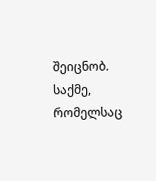შეიცნობ. საქმე, რომელსაც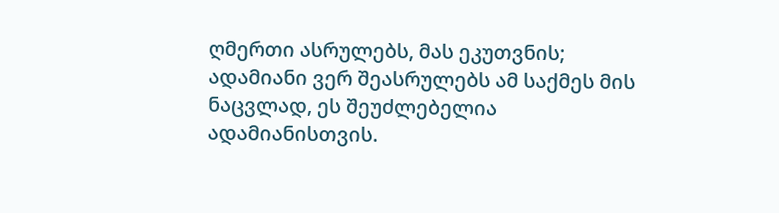ღმერთი ასრულებს, მას ეკუთვნის; ადამიანი ვერ შეასრულებს ამ საქმეს მის ნაცვლად, ეს შეუძლებელია ადამიანისთვის.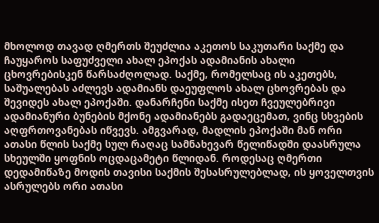მხოლოდ თავად ღმერთს შეუძლია აკეთოს საკუთარი საქმე და ჩაუყაროს საფუძველი ახალ ეპოქას ადამიანის ახალი ცხოვრებისკენ წარსაძღოლად. საქმე, რომელსაც ის აკეთებს, საშუალებას აძლევს ადამიანს დაეუფლოს ახალ ცხოვრებას და შევიდეს ახალ ეპოქაში. დანარჩენი საქმე ისეთ ჩვეულებრივი ადამიანური ბუნების მქონე ადამიანებს გადაეცემათ, ვინც სხვების აღფრთოვანებას იწვევს. ამგვარად, მადლის ეპოქაში მან ორი ათასი წლის საქმე სულ რაღაც სამნახევარ წელიწადში დაასრულა სხეულში ყოფნის ოცდაცამეტი წლიდან. როდესაც ღმერთი დედამიწაზე მოდის თავისი საქმის შესასრულებლად, ის ყოველთვის ასრულებს ორი ათასი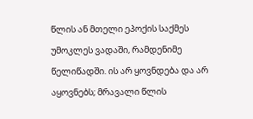წლის ან მთელი ეპოქის საქმეს უმოკლეს ვადაში, რამდენიმე წელიწადში. ის არ ყოვნდება და არ აყოვნებს; მრავალი წლის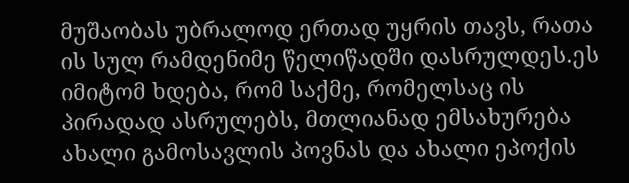მუშაობას უბრალოდ ერთად უყრის თავს, რათა ის სულ რამდენიმე წელიწადში დასრულდეს.ეს იმიტომ ხდება, რომ საქმე, რომელსაც ის პირადად ასრულებს, მთლიანად ემსახურება ახალი გამოსავლის პოვნას და ახალი ეპოქის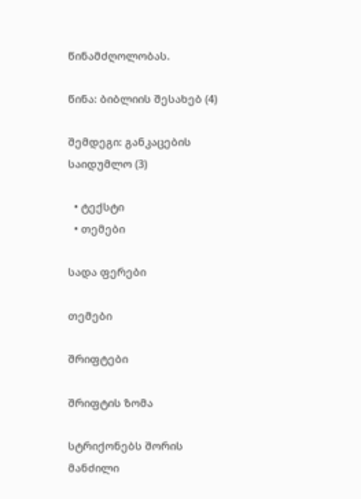წინამძღოლობას.

წინა: ბიბლიის შესახებ (4)

შემდეგი: განკაცების საიდუმლო (3)

  • ტექსტი
  • თემები

სადა ფერები

თემები

შრიფტები

შრიფტის ზომა

სტრიქონებს შორის მანძილი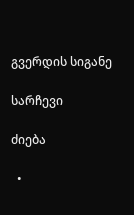გვერდის სიგანე

სარჩევი

ძიება

  •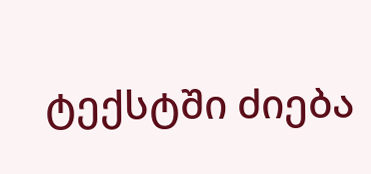ტექსტში ძიება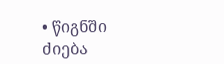• წიგნში ძიება